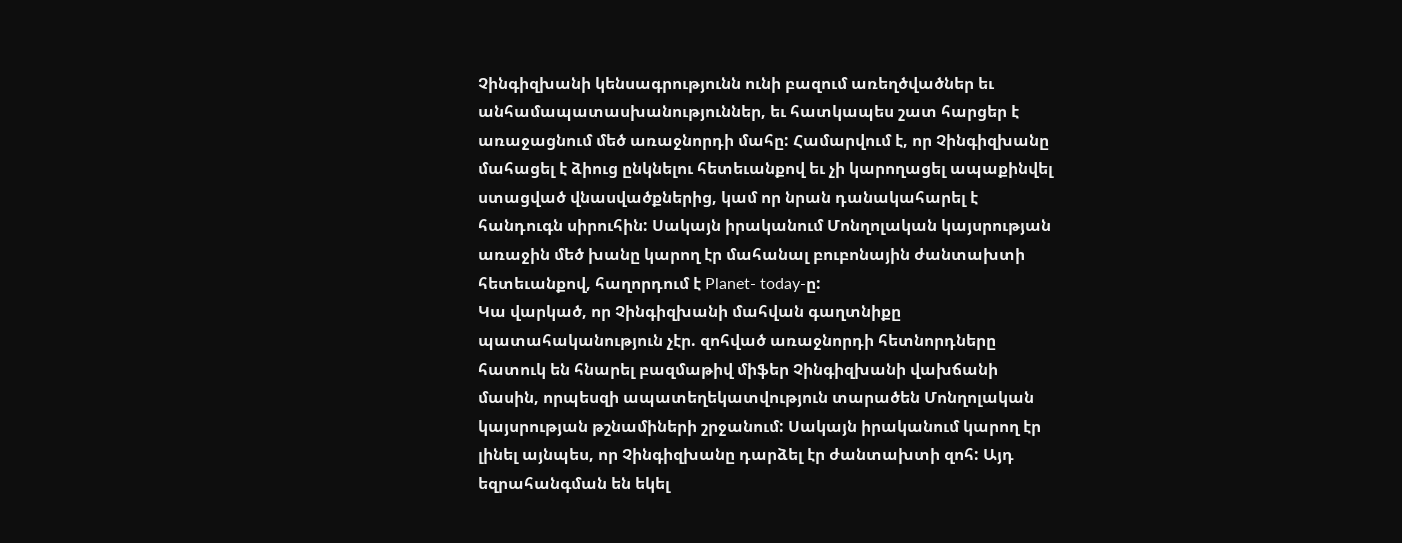Չինգիզխանի կենսագրությունն ունի բազում առեղծվածներ եւ անհամապատասխանություններ, եւ հատկապես շատ հարցեր է առաջացնում մեծ առաջնորդի մահը: Համարվում է, որ Չինգիզխանը մահացել է ձիուց ընկնելու հետեւանքով եւ չի կարողացել ապաքինվել ստացված վնասվածքներից, կամ որ նրան դանակահարել է հանդուգն սիրուհին: Սակայն իրականում Մոնղոլական կայսրության առաջին մեծ խանը կարող էր մահանալ բուբոնային ժանտախտի հետեւանքով, հաղորդում է Planet- today-ը:
Կա վարկած, որ Չինգիզխանի մահվան գաղտնիքը պատահականություն չէր. զոհված առաջնորդի հետնորդները հատուկ են հնարել բազմաթիվ միֆեր Չինգիզխանի վախճանի մասին, որպեսզի ապատեղեկատվություն տարածեն Մոնղոլական կայսրության թշնամիների շրջանում: Սակայն իրականում կարող էր լինել այնպես, որ Չինգիզխանը դարձել էր ժանտախտի զոհ: Այդ եզրահանգման են եկել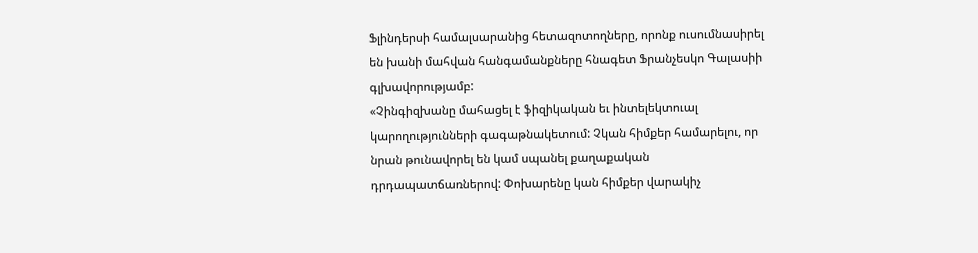Ֆլինդերսի համալսարանից հետազոտողները, որոնք ուսումնասիրել են խանի մահվան հանգամանքները հնագետ Ֆրանչեսկո Գալասիի գլխավորությամբ:
«Չինգիզխանը մահացել է ֆիզիկական եւ ինտելեկտուալ կարողությունների գագաթնակետում: Չկան հիմքեր համարելու, որ նրան թունավորել են կամ սպանել քաղաքական դրդապատճառներով: Փոխարենը կան հիմքեր վարակիչ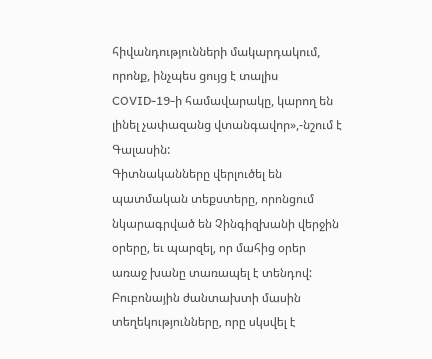հիվանդությունների մակարդակում, որոնք, ինչպես ցույց է տալիս COVID-19-ի համավարակը, կարող են լինել չափազանց վտանգավոր»,-նշում է Գալասին:
Գիտնականները վերլուծել են պատմական տեքստերը, որոնցում նկարագրված են Չինգիզխանի վերջին օրերը, եւ պարզել, որ մահից օրեր առաջ խանը տառապել է տենդով: Բուբոնային ժանտախտի մասին տեղեկությունները, որը սկսվել է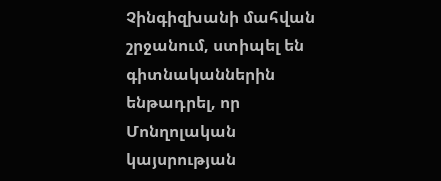Չինգիզխանի մահվան շրջանում, ստիպել են գիտնականներին ենթադրել, որ Մոնղոլական կայսրության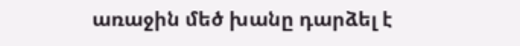առաջին մեծ խանը դարձել է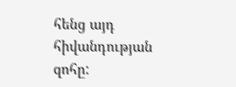հենց այդ հիվանդության զոհը: